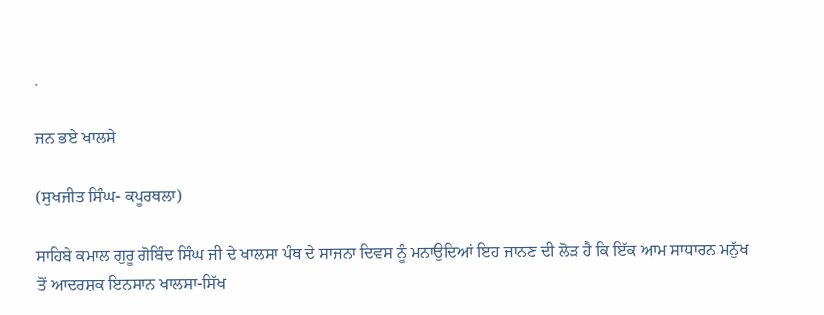.

ਜਨ ਭਏ ਖਾਲਸੇ

(ਸੁਖਜੀਤ ਸਿੰਘ- ਕਪੂਰਥਲਾ)

ਸਾਹਿਬੇ ਕਮਾਲ ਗੁਰੂ ਗੋਬਿੰਦ ਸਿੰਘ ਜੀ ਦੇ ਖਾਲਸਾ ਪੰਥ ਦੇ ਸਾਜਨਾ ਦਿਵਸ ਨੂੰ ਮਨਾਉਦਿਆਂ ਇਹ ਜਾਨਣ ਦੀ ਲੋੜ ਹੈ ਕਿ ਇੱਕ ਆਮ ਸਾਧਾਰਨ ਮਨੁੱਖ ਤੋਂ ਆਦਰਸ਼ਕ ਇਨਸਾਨ ਖਾਲਸਾ-ਸਿੱਖ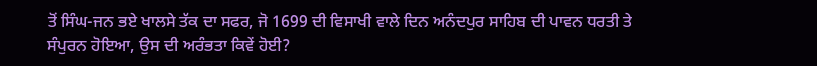ਤੋਂ ਸਿੰਘ-ਜਨ ਭਏ ਖਾਲਸੇ ਤੱਕ ਦਾ ਸਫਰ, ਜੋ 1699 ਦੀ ਵਿਸਾਖੀ ਵਾਲੇ ਦਿਨ ਅਨੰਦਪੁਰ ਸਾਹਿਬ ਦੀ ਪਾਵਨ ਧਰਤੀ ਤੇ ਸੰਪੁਰਨ ਹੋਇਆ, ਉਸ ਦੀ ਅਰੰਭਤਾ ਕਿਵੇਂ ਹੋਈ?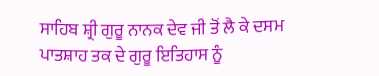ਸਾਹਿਬ ਸ਼੍ਰੀ ਗੁਰੂ ਨਾਨਕ ਦੇਵ ਜੀ ਤੋਂ ਲੈ ਕੇ ਦਸਮ ਪਾਤਸ਼ਾਹ ਤਕ ਦੇ ਗੁਰੂ ਇਤਿਹਾਸ ਨੂੰ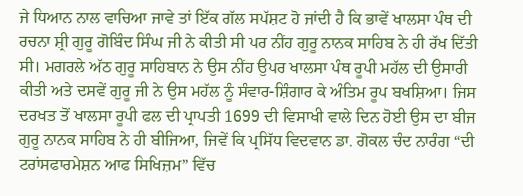ਜੇ ਧਿਆਨ ਨਾਲ ਵਾਚਿਆ ਜਾਵੇ ਤਾਂ ਇੱਕ ਗੱਲ ਸਪੱਸ਼ਟ ਹੋ ਜਾਂਦੀ ਹੈ ਕਿ ਭਾਵੇਂ ਖਾਲਸਾ ਪੰਥ ਦੀ ਰਚਨਾ ਸ਼੍ਰੀ ਗੁਰੂ ਗੋਬਿੰਦ ਸਿੰਘ ਜੀ ਨੇ ਕੀਤੀ ਸੀ ਪਰ ਨੀਂਹ ਗੁਰੂ ਨਾਨਕ ਸਾਹਿਬ ਨੇ ਹੀ ਰੱਖ ਦਿੱਤੀ ਸੀ। ਮਗਰਲੇ ਅੱਠ ਗੁਰੂ ਸਾਹਿਬਾਨ ਨੇ ਉਸ ਨੀਂਹ ਉਪਰ ਖਾਲਸਾ ਪੰਥ ਰੂਪੀ ਮਹੱਲ ਦੀ ਉਸਾਰੀ ਕੀਤੀ ਅਤੇ ਦਸਵੇਂ ਗੁਰੂ ਜੀ ਨੇ ਉਸ ਮਹੱਲ ਨੂੰ ਸੰਵਾਰ-ਸ਼ਿੰਗਾਰ ਕੇ ਅੰਤਿਮ ਰੂਪ ਬਖਸ਼ਿਆ। ਜਿਸ ਦਰਖਤ ਤੋਂ ਖਾਲਸਾ ਰੂਪੀ ਫਲ ਦੀ ਪ੍ਰਾਪਤੀ 1699 ਦੀ ਵਿਸਾਖੀ ਵਾਲੇ ਦਿਨ ਹੋਈ ਉਸ ਦਾ ਬੀਜ ਗੁਰੂ ਨਾਨਕ ਸਾਹਿਬ ਨੇ ਹੀ ਬੀਜਿਆ, ਜਿਵੇਂ ਕਿ ਪ੍ਰਸਿੱਧ ਵਿਦਵਾਨ ਡਾ. ਗੋਕਲ ਚੰਦ ਨਾਰੰਗ “ਦੀ ਟਰਾਂਸਫਾਰਮੇਸ਼ਨ ਆਫ ਸਿਖਿਜ਼ਮ” ਵਿੱਚ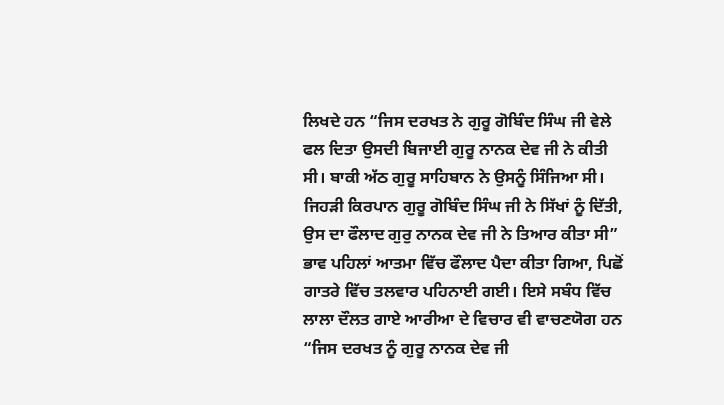ਲਿਖਦੇ ਹਨ “ਜਿਸ ਦਰਖਤ ਨੇ ਗੁਰੂ ਗੋਬਿੰਦ ਸਿੰਘ ਜੀ ਵੇਲੇ ਫਲ ਦਿਤਾ ਉਸਦੀ ਬਿਜਾਈ ਗੁਰੂ ਨਾਨਕ ਦੇਵ ਜੀ ਨੇ ਕੀਤੀ ਸੀ। ਬਾਕੀ ਅੱਠ ਗੁਰੂ ਸਾਹਿਬਾਨ ਨੇ ਉਸਨੂੰ ਸਿੰਜਿਆ ਸੀ। ਜਿਹੜੀ ਕਿਰਪਾਨ ਗੁਰੂ ਗੋਬਿੰਦ ਸਿੰਘ ਜੀ ਨੇ ਸਿੱਖਾਂ ਨੂੰ ਦਿੱਤੀ, ਉਸ ਦਾ ਫੌਲਾਦ ਗੁਰੁ ਨਾਨਕ ਦੇਵ ਜੀ ਨੇ ਤਿਆਰ ਕੀਤਾ ਸੀ” ਭਾਵ ਪਹਿਲਾਂ ਆਤਮਾ ਵਿੱਚ ਫੌਲਾਦ ਪੈਦਾ ਕੀਤਾ ਗਿਆ, ਪਿਛੋਂ ਗਾਤਰੇ ਵਿੱਚ ਤਲਵਾਰ ਪਹਿਨਾਈ ਗਈ। ਇਸੇ ਸਬੰਧ ਵਿੱਚ ਲਾਲਾ ਦੌਲਤ ਗਾਏ ਆਰੀਆ ਦੇ ਵਿਚਾਰ ਵੀ ਵਾਚਣਯੋਗ ਹਨ “ਜਿਸ ਦਰਖਤ ਨੂੰ ਗੁਰੂ ਨਾਨਕ ਦੇਵ ਜੀ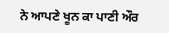ਨੇ ਆਪਣੇ ਖੂਨ ਕਾ ਪਾਣੀ ਔਰ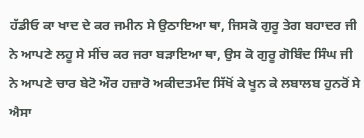ਹੱਡੀਓ ਕਾ ਖਾਦ ਦੇ ਕਰ ਜਮੀਨ ਸੇ ਉਠਾਇਆ ਥਾ, ਜਿਸਕੋ ਗੁਰੂ ਤੇਗ ਬਹਾਦਰ ਜੀ ਨੇ ਆਪਣੇ ਲਹੂ ਸੇ ਸੀਂਚ ਕਰ ਜਰਾ ਬੜਾਇਆ ਥਾ, ਉਸ ਕੋ ਗੁਰੂ ਗੋਬਿੰਦ ਸਿੰਘ ਜੀ ਨੇ ਆਪਣੇ ਚਾਰ ਬੇਟੋ ਔਰ ਹਜ਼ਾਰੋ ਅਕੀਦਤਮੰਦ ਸਿੱਖੋਂ ਕੇ ਖੂਨ ਕੇ ਲਬਾਲਬ ਹੁਨਰੋਂ ਸੇ ਐਸਾ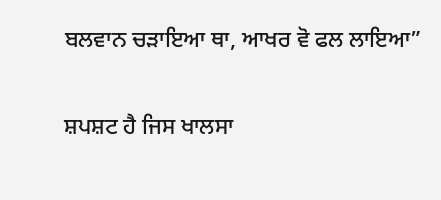ਬਲਵਾਨ ਚੜਾਇਆ ਥਾ, ਆਖਰ ਵੋ ਫਲ ਲਾਇਆ”

ਸ਼ਪਸ਼ਟ ਹੈ ਜਿਸ ਖਾਲਸਾ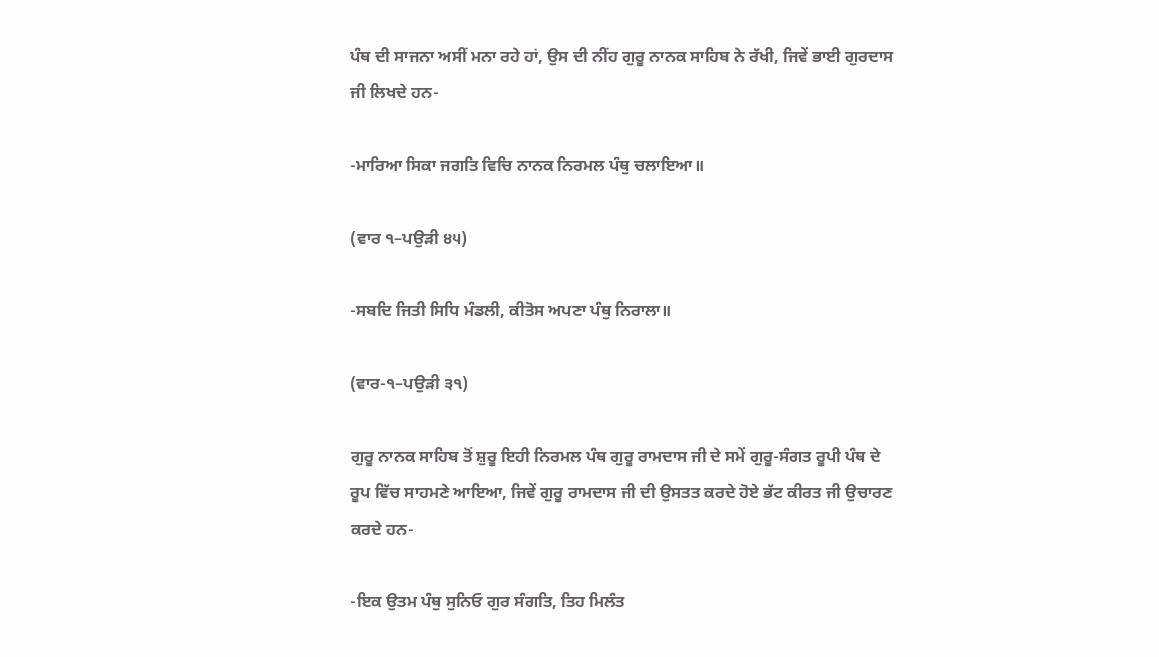ਪੰਥ ਦੀ ਸਾਜਨਾ ਅਸੀਂ ਮਨਾ ਰਹੇ ਹਾਂ, ਉਸ ਦੀ ਨੀਂਹ ਗੁਰੂ ਨਾਨਕ ਸਾਹਿਬ ਨੇ ਰੱਖੀ, ਜਿਵੇਂ ਭਾਈ ਗੁਰਦਾਸ ਜੀ ਲਿਖਦੇ ਹਨ-

-ਮਾਰਿਆ ਸਿਕਾ ਜਗਤਿ ਵਿਚਿ ਨਾਨਕ ਨਿਰਮਲ ਪੰਥੁ ਚਲਾਇਆ॥

(ਵਾਰ ੧–ਪਉੜੀ ੪੫)

-ਸਬਦਿ ਜਿਤੀ ਸਿਧਿ ਮੰਡਲੀ, ਕੀਤੋਸ ਅਪਣਾ ਪੰਥੁ ਨਿਰਾਲਾ॥

(ਵਾਰ-੧–ਪਉੜੀ ੩੧)

ਗੁਰੂ ਨਾਨਕ ਸਾਹਿਬ ਤੋਂ ਸ਼ੁਰੂ ਇਹੀ ਨਿਰਮਲ ਪੰਥ ਗੁਰੂ ਰਾਮਦਾਸ ਜੀ ਦੇ ਸਮੇਂ ਗੁਰੂ-ਸੰਗਤ ਰੂਪੀ ਪੰਥ ਦੇ ਰੂਪ ਵਿੱਚ ਸਾਹਮਣੇ ਆਇਆ, ਜਿਵੇਂ ਗੁਰੂ ਰਾਮਦਾਸ ਜੀ ਦੀ ਉਸਤਤ ਕਰਦੇ ਹੋਏ ਭੱਟ ਕੀਰਤ ਜੀ ਉਚਾਰਣ ਕਰਦੇ ਹਨ-

-ਇਕ ਉਤਮ ਪੰਥੁ ਸੁਨਿਓ ਗੁਰ ਸੰਗਤਿ, ਤਿਹ ਮਿਲੰਤ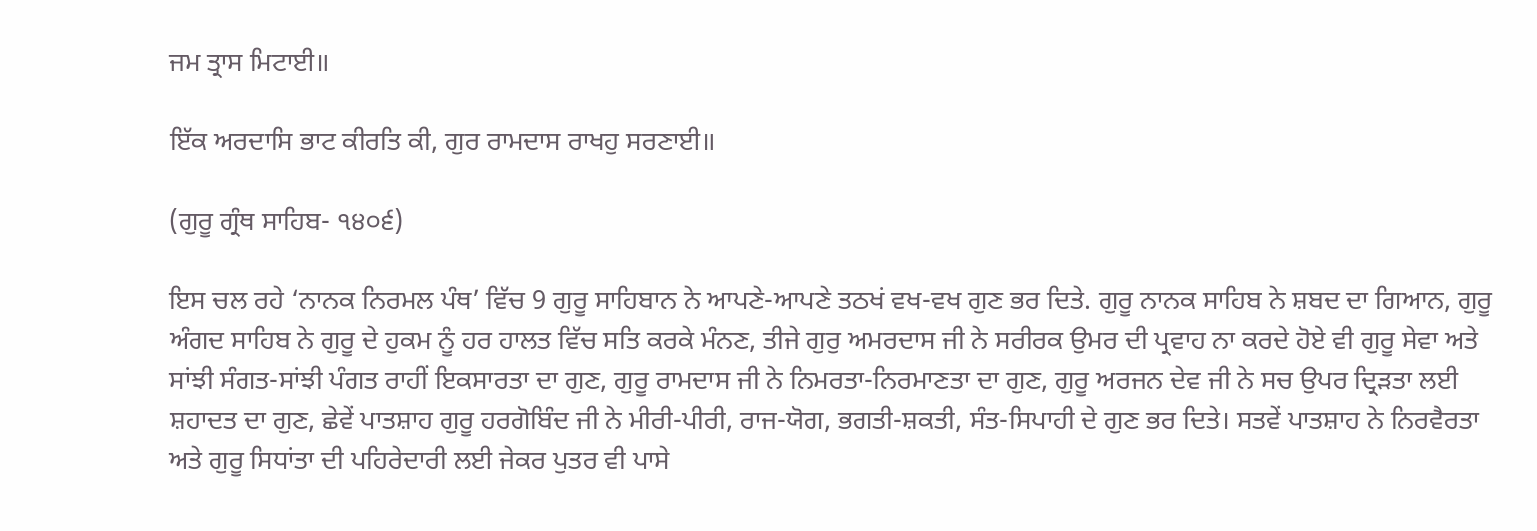ਜਮ ਤ੍ਰਾਸ ਮਿਟਾਈ॥

ਇੱਕ ਅਰਦਾਸਿ ਭਾਟ ਕੀਰਤਿ ਕੀ, ਗੁਰ ਰਾਮਦਾਸ ਰਾਖਹੁ ਸਰਣਾਈ॥

(ਗੁਰੂ ਗ੍ਰੰਥ ਸਾਹਿਬ- ੧੪੦੬)

ਇਸ ਚਲ ਰਹੇ ‘ਨਾਨਕ ਨਿਰਮਲ ਪੰਥ’ ਵਿੱਚ 9 ਗੁਰੂ ਸਾਹਿਬਾਨ ਨੇ ਆਪਣੇ-ਆਪਣੇ ਤਠਖਂ ਵਖ-ਵਖ ਗੁਣ ਭਰ ਦਿਤੇ. ਗੁਰੂ ਨਾਨਕ ਸਾਹਿਬ ਨੇ ਸ਼ਬਦ ਦਾ ਗਿਆਨ, ਗੁਰੂ ਅੰਗਦ ਸਾਹਿਬ ਨੇ ਗੁਰੂ ਦੇ ਹੁਕਮ ਨੂੰ ਹਰ ਹਾਲਤ ਵਿੱਚ ਸਤਿ ਕਰਕੇ ਮੰਨਣ, ਤੀਜੇ ਗੁਰੁ ਅਮਰਦਾਸ ਜੀ ਨੇ ਸਰੀਰਕ ਉਮਰ ਦੀ ਪ੍ਰਵਾਹ ਨਾ ਕਰਦੇ ਹੋਏ ਵੀ ਗੁਰੂ ਸੇਵਾ ਅਤੇ ਸਾਂਝੀ ਸੰਗਤ-ਸਾਂਝੀ ਪੰਗਤ ਰਾਹੀਂ ਇਕਸਾਰਤਾ ਦਾ ਗੁਣ, ਗੁਰੂ ਰਾਮਦਾਸ ਜੀ ਨੇ ਨਿਮਰਤਾ-ਨਿਰਮਾਣਤਾ ਦਾ ਗੁਣ, ਗੁਰੂ ਅਰਜਨ ਦੇਵ ਜੀ ਨੇ ਸਚ ਉਪਰ ਦ੍ਰਿੜਤਾ ਲਈ ਸ਼ਹਾਦਤ ਦਾ ਗੁਣ, ਛੇਵੇਂ ਪਾਤਸ਼ਾਹ ਗੁਰੂ ਹਰਗੋਬਿੰਦ ਜੀ ਨੇ ਮੀਰੀ-ਪੀਰੀ, ਰਾਜ-ਯੋਗ, ਭਗਤੀ-ਸ਼ਕਤੀ, ਸੰਤ-ਸਿਪਾਹੀ ਦੇ ਗੁਣ ਭਰ ਦਿਤੇ। ਸਤਵੇਂ ਪਾਤਸ਼ਾਹ ਨੇ ਨਿਰਵੈਰਤਾ ਅਤੇ ਗੁਰੂ ਸਿਧਾਂਤਾ ਦੀ ਪਹਿਰੇਦਾਰੀ ਲਈ ਜੇਕਰ ਪੁਤਰ ਵੀ ਪਾਸੇ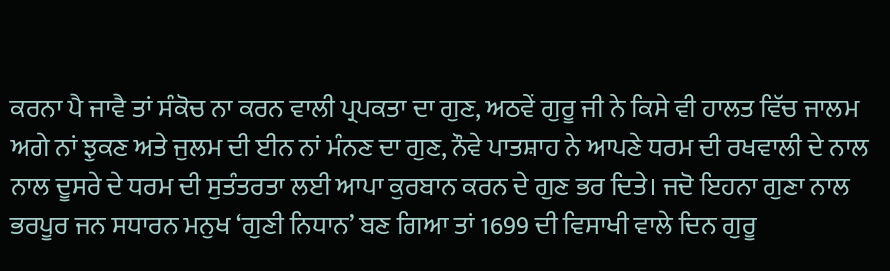ਕਰਨਾ ਪੈ ਜਾਵੈ ਤਾਂ ਸੰਕੋਚ ਨਾ ਕਰਨ ਵਾਲੀ ਪ੍ਰਪਕਤਾ ਦਾ ਗੁਣ, ਅਠਵੇਂ ਗੁਰੂ ਜੀ ਨੇ ਕਿਸੇ ਵੀ ਹਾਲਤ ਵਿੱਚ ਜਾਲਮ ਅਗੇ ਨਾਂ ਝੁਕਣ ਅਤੇ ਜੁਲਮ ਦੀ ਈਨ ਨਾਂ ਮੰਨਣ ਦਾ ਗੁਣ, ਨੌਵੇ ਪਾਤਸ਼ਾਹ ਨੇ ਆਪਣੇ ਧਰਮ ਦੀ ਰਖਵਾਲੀ ਦੇ ਨਾਲ ਨਾਲ ਦੂਸਰੇ ਦੇ ਧਰਮ ਦੀ ਸੁਤੰਤਰਤਾ ਲਈ ਆਪਾ ਕੁਰਬਾਨ ਕਰਨ ਦੇ ਗੁਣ ਭਰ ਦਿਤੇ। ਜਦੋ ਇਹਨਾ ਗੁਣਾ ਨਾਲ ਭਰਪੂਰ ਜਨ ਸਧਾਰਨ ਮਨੁਖ ‘ਗੁਣੀ ਨਿਧਾਨ’ ਬਣ ਗਿਆ ਤਾਂ 1699 ਦੀ ਵਿਸਾਖੀ ਵਾਲੇ ਦਿਨ ਗੁਰੂ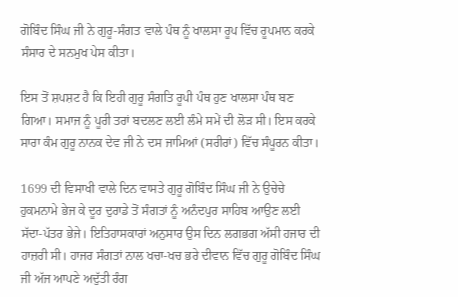ਗੋਬਿੰਦ ਸਿੰਘ ਜੀ ਨੇ ਗੁਰੂ-ਸੰਗਤ ਵਾਲੇ ਪੰਥ ਨੂੰ ਖਾਲਸਾ ਰੂਪ ਵਿੱਚ ਰੂਪਮਾਨ ਕਰਕੇ ਸੰਸਾਰ ਦੇ ਸਨਮੁਖ ਪੇਸ ਕੀਤਾ।

ਇਸ ਤੋਂ ਸ਼ਪਸ਼ਟ ਹੈ ਕਿ ਇਹੀ ਗੁਰੂ ਸੰਗਤਿ ਰੂਪੀ ਪੰਥ ਹੁਣ ਖਾਲਸਾ ਪੰਥ ਬਣ ਗਿਆ। ਸਮਾਜ ਨੂੰ ਪੂਰੀ ਤਰਾਂ ਬਦਲਣ ਲਈ ਲੰਮੇ ਸਮੇਂ ਦੀ ਲੋੜ ਸੀ। ਇਸ ਕਰਕੇ ਸਾਰਾ ਕੰਮ ਗੁਰੂ ਨਾਨਕ ਦੇਵ ਜੀ ਨੇ ਦਸ ਜਾਮਿਆਂ (ਸਰੀਰਾਂ) ਵਿੱਚ ਸੰਪੂਰਨ ਕੀਤਾ।

1699 ਦੀ ਵਿਸਾਖੀ ਵਾਲੇ ਦਿਨ ਵਾਸਤੇ ਗੁਰੂ ਗੋਬਿੰਦ ਸਿੰਘ ਜੀ ਨੇ ਉਚੇਚੇ ਹੁਕਮਨਾਮੇ ਭੇਜ ਕੇ ਦੂਰ ਦੁਰਾਡੇ ਤੋਂ ਸੰਗਤਾਂ ਨੂੰ ਅਨੰਦਪੁਰ ਸਾਹਿਬ ਆਉਣ ਲਈ ਸੱਦਾ-ਪੱਤਰ ਭੇਜੇ। ਇਤਿਹਾਸਕਾਰਾਂ ਅਨੁਸਾਰ ਉਸ ਦਿਨ ਲਗਭਗ ਅੱਸੀ ਹਜਾਰ ਦੀ ਹਾਜ਼ਰੀ ਸੀ। ਹਾਜਰ ਸੰਗਤਾਂ ਨਾਲ ਖਚਾ-ਖਚ ਭਰੇ ਦੀਵਾਨ ਵਿੱਚ ਗੁਰੂ ਗੋਬਿੰਦ ਸਿੰਘ ਜੀ ਅੱਜ ਆਪਣੇ ਅਦੁੱਤੀ ਰੰਗ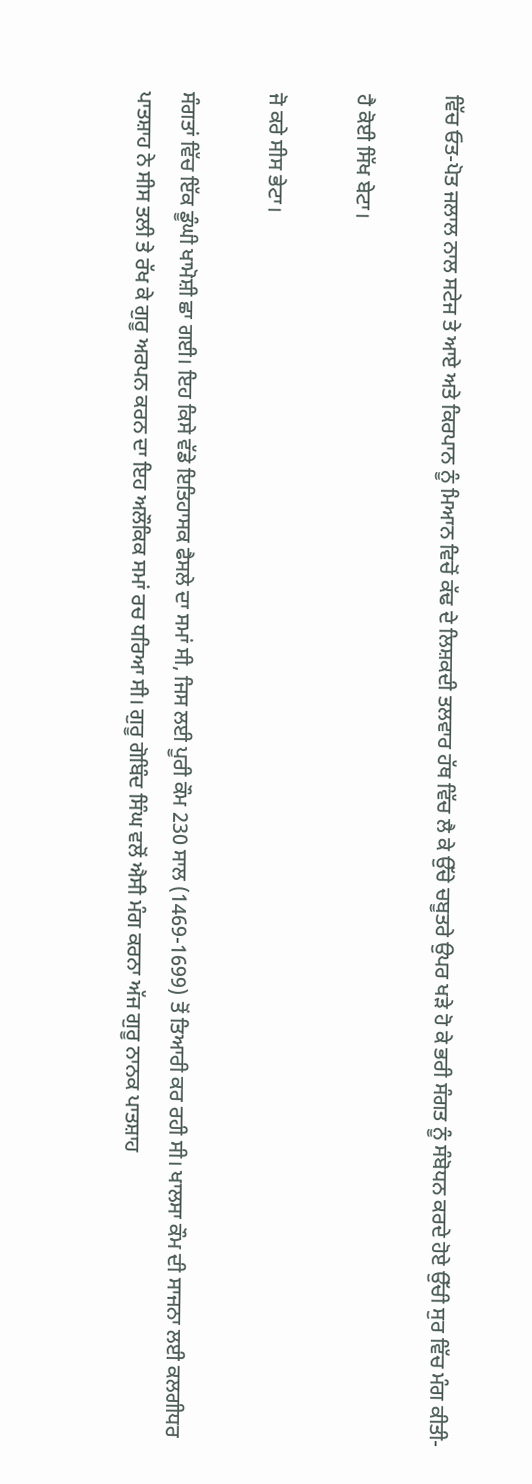ਵਿੱਚ ਓਤ-ਪੋਤ ਜਲਾਲ ਨਾਲ ਸਟੇਜ ਤੇ ਆਏ ਅਤੇ ਕਿਰਪਾਨ ਨੂੰ ਮਿਆਨ ਵਿਚੋਂ ਕੱਢ ਦੇ ਲਿਸ਼ਕਦੀ ਤਲਵਾਰ ਹੱਥ ਵਿੱਚ ਲੈ ਕੇ ਉੱਚੇ ਚਬੂਤਰੇ ਉਪਰ ਖੜੇ ਹੋ ਕੇ ਭਰੀ ਸੰਗਤ ਨੂੰ ਸੰਬੋਧਨ ਕਰਦੇ ਹੋਏ ਉੱਚੀ ਸੁਰ ਵਿੱਚ ਮੰਗ ਕੀਤੀ-

ਹੈ ਕੋਈ ਸਿੱਖ ਬੇਟਾ।

ਜੋ ਕਰੇ ਸੀਸ ਭੇਟਾ।

ਸੰਗਤਾਂ ਵਿੱਚ ਇੱਕ ਡੂੰਘੀ ਖਾਮੋਸ਼ੀ ਛਾ ਗਈ। ਇਹ ਕਿਸੇ ਵੱਡੇ ਇਤਿਹਾਸਕ ਫੈਸਲੇ ਦਾ ਸਮਾਂ ਸੀ, ਜਿਸ ਲਈ ਪੂਰੀ ਕੌਮ 230 ਸਾਲ (1469-1699) ਤੋਂ ਤਿਆਰੀ ਕਰ ਰਹੀ ਸੀ। ਖਾਲਸਾ ਕੌਮ ਦੀ ਸਾਜਨਾ ਲਈ ਕਲਗੀਧਰ ਪਾਤਸ਼ਾਹ ਨੇ ਸੀਸ ਤਲੀ ਤੇ ਰੱਖ ਕੇ ਗੁਰੂ ਅਰਪਨ ਕਰਨ ਦਾ ਇਹ ਅਲੌਕਿਕ ਸਮਾਂ ਰਚ ਧਰਿਆ ਸੀ। ਗੁਰੂ ਗੋਬਿੰਦ ਸਿੰਘ ਵਲੋਂ ਐਸੀ ਮੰਗ ਕਰਨਾ ਅੱਜ ਗੁਰੂ ਨਾਨਕ ਪਾਤਸ਼ਾਹ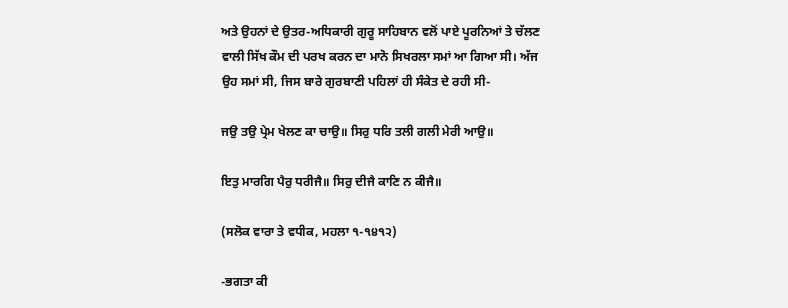ਅਤੇ ਉਹਨਾਂ ਦੇ ਉਤਰ-ਅਧਿਕਾਰੀ ਗੁਰੂ ਸਾਹਿਬਾਨ ਵਲੋਂ ਪਾਏ ਪੂਰਨਿਆਂ ਤੇ ਚੱਲਣ ਵਾਲੀ ਸਿੱਖ ਕੌਮ ਦੀ ਪਰਖ ਕਰਨ ਦਾ ਮਾਨੋ ਸਿਖਰਲਾ ਸਮਾਂ ਆ ਗਿਆ ਸੀ। ਅੱਜ ਉਹ ਸਮਾਂ ਸੀ, ਜਿਸ ਬਾਰੇ ਗੁਰਬਾਣੀ ਪਹਿਲਾਂ ਹੀ ਸੰਕੇਤ ਦੇ ਰਹੀ ਸੀ-

ਜਉ ਤਉ ਪ੍ਰੇਮ ਖੇਲਣ ਕਾ ਚਾਉ॥ ਸਿਰੁ ਧਰਿ ਤਲੀ ਗਲੀ ਮੇਰੀ ਆਉ॥

ਇਤੁ ਮਾਰਗਿ ਪੈਰੁ ਧਰੀਜੈ॥ ਸਿਰੁ ਦੀਜੈ ਕਾਣਿ ਨ ਕੀਜੈ॥

(ਸਲੋਕ ਵਾਰਾ ਤੇ ਵਧੀਕ, ਮਹਲਾ ੧-੧੪੧੨)

-ਭਗਤਾ ਕੀ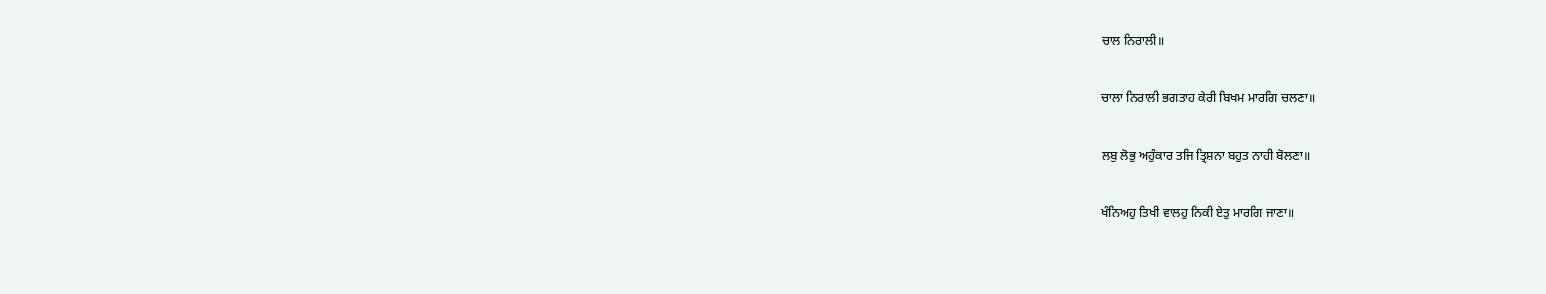ਚਾਲ ਨਿਰਾਲੀ॥

ਚਾਲਾ ਨਿਰਾਲੀ ਭਗਤਾਹ ਕੇਰੀ ਬਿਖਮ ਮਾਰਗਿ ਚਲਣਾ॥

ਲਬੁ ਲੋਭੁ ਅਹੁੰਕਾਰ ਤਜਿ ਤ੍ਰਿਸ਼ਨਾ ਬਹੁਤ ਨਾਹੀ ਬੋਲਣਾ॥

ਖੰਨਿਅਹੁ ਤਿਖੀ ਵਾਲਹੁ ਨਿਕੀ ਏਤੁ ਮਾਰਗਿ ਜਾਣਾ॥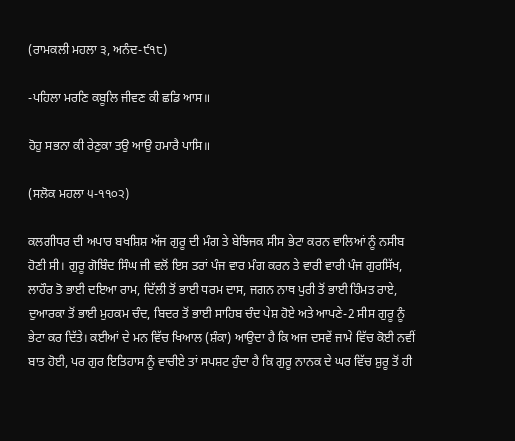(ਰਾਮਕਲੀ ਮਹਲਾ ੩, ਅਨੰਦ-੯੧੮)

-ਪਹਿਲਾ ਮਰਣਿ ਕਬੂਲਿ ਜੀਵਣ ਕੀ ਛਡਿ ਆਸ॥

ਹੋਹੁ ਸਭਨਾ ਕੀ ਰੇਣੁਕਾ ਤਉ ਆਉ ਹਮਾਰੈ ਪਾਸਿ॥

(ਸਲੋਕ ਮਹਲਾ ੫-੧੧੦੨)

ਕਲਗੀਧਰ ਦੀ ਅਪਾਰ ਬਖਸ਼ਿਸ਼ ਅੱਜ ਗੁਰੂ ਦੀ ਮੰਗ ਤੇ ਬੇਝਿਜਕ ਸੀਸ ਭੇਟਾ ਕਰਨ ਵਾਲਿਆਂ ਨੂੰ ਨਸੀਬ ਹੋਣੀ ਸੀ। ਗੁਰੂ ਗੋਬਿੰਦ ਸਿੰਘ ਜੀ ਵਲੋਂ ਇਸ ਤਰਾਂ ਪੰਜ ਵਾਰ ਮੰਗ ਕਰਨ ਤੇ ਵਾਰੀ ਵਾਰੀ ਪੰਜ ਗੁਰਸਿੱਖ, ਲਾਹੌਰ ਤੋ ਭਾਈ ਦਇਆ ਰਾਮ, ਦਿੱਲੀ ਤੋਂ ਭਾਈ ਧਰਮ ਦਾਸ, ਜਗਨ ਨਾਥ ਪੁਰੀ ਤੋਂ ਭਾਈ ਹਿੰਮਤ ਰਾਏ, ਦੁਆਰਕਾ ਤੋਂ ਭਾਈ ਮੁਹਕਮ ਚੰਦ, ਬਿਦਰ ਤੋਂ ਭਾਈ ਸਾਹਿਬ ਚੰਦ ਪੇਸ਼ ਹੋਏ ਅਤੇ ਆਪਣੇ-2 ਸੀਸ ਗੁਰੂ ਨੂੰ ਭੇਟਾ ਕਰ ਦਿੱਤੇ। ਕਈਆਂ ਦੇ ਮਨ ਵਿੱਚ ਖਿਆਲ (ਸ਼ੰਕਾ) ਆਉਦਾ ਹੈ ਕਿ ਅਜ ਦਸਵੇਂ ਜਾਮੇ ਵਿੱਚ ਕੋਈ ਨਵੀਂ ਬਾਤ ਹੋਈ, ਪਰ ਗੁਰ ਇਤਿਹਾਸ ਨੂੰ ਵਾਚੀਏ ਤਾਂ ਸਪਸ਼ਟ ਹੁੰਦਾ ਹੈ ਕਿ ਗੁਰੂ ਨਾਨਕ ਦੇ ਘਰ ਵਿੱਚ ਸ਼ੁਰੂ ਤੋਂ ਹੀ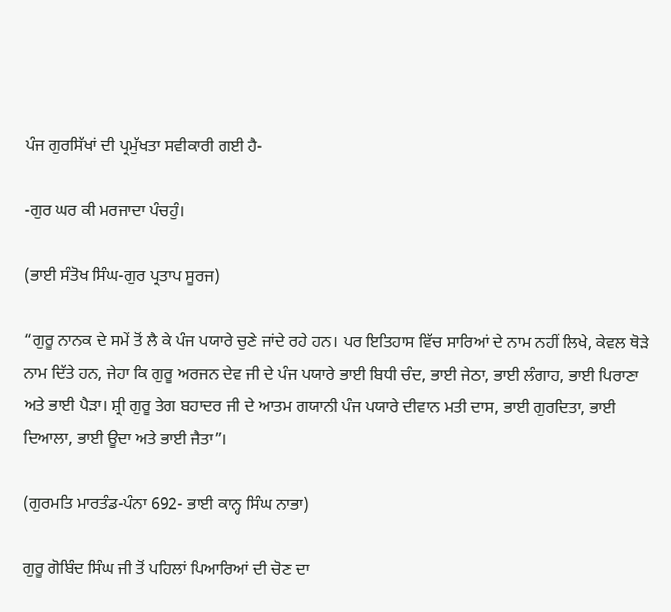ਪੰਜ ਗੁਰਸਿੱਖਾਂ ਦੀ ਪ੍ਰਮੁੱਖਤਾ ਸਵੀਕਾਰੀ ਗਈ ਹੈ-

-ਗੁਰ ਘਰ ਕੀ ਮਰਜਾਦਾ ਪੰਚਹੁੰ।

(ਭਾਈ ਸੰਤੋਖ ਸਿੰਘ-ਗੁਰ ਪ੍ਰਤਾਪ ਸੂਰਜ)

“ਗੁਰੂ ਨਾਨਕ ਦੇ ਸਮੇਂ ਤੋਂ ਲੈ ਕੇ ਪੰਜ ਪਯਾਰੇ ਚੁਣੇ ਜਾਂਦੇ ਰਹੇ ਹਨ। ਪਰ ਇਤਿਹਾਸ ਵਿੱਚ ਸਾਰਿਆਂ ਦੇ ਨਾਮ ਨਹੀਂ ਲਿਖੇ, ਕੇਵਲ ਥੋੜੇ ਨਾਮ ਦਿੱਤੇ ਹਨ, ਜੇਹਾ ਕਿ ਗੁਰੂ ਅਰਜਨ ਦੇਵ ਜੀ ਦੇ ਪੰਜ ਪਯਾਰੇ ਭਾਈ ਬਿਧੀ ਚੰਦ, ਭਾਈ ਜੇਠਾ, ਭਾਈ ਲੰਗਾਹ, ਭਾਈ ਪਿਰਾਣਾ ਅਤੇ ਭਾਈ ਪੈੜਾ। ਸ਼੍ਰੀ ਗੁਰੂ ਤੇਗ ਬਹਾਦਰ ਜੀ ਦੇ ਆਤਮ ਗਯਾਨੀ ਪੰਜ ਪਯਾਰੇ ਦੀਵਾਨ ਮਤੀ ਦਾਸ, ਭਾਈ ਗੁਰਦਿਤਾ, ਭਾਈ ਦਿਆਲਾ, ਭਾਈ ਊਦਾ ਅਤੇ ਭਾਈ ਜੈਤਾ”।

(ਗੁਰਮਤਿ ਮਾਰਤੰਡ-ਪੰਨਾ 692- ਭਾਈ ਕਾਨ੍ਹ ਸਿੰਘ ਨਾਭਾ)

ਗੁਰੂ ਗੋਬਿੰਦ ਸਿੰਘ ਜੀ ਤੋਂ ਪਹਿਲਾਂ ਪਿਆਰਿਆਂ ਦੀ ਚੋਣ ਦਾ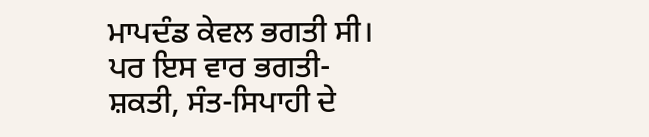ਮਾਪਦੰਡ ਕੇਵਲ ਭਗਤੀ ਸੀ। ਪਰ ਇਸ ਵਾਰ ਭਗਤੀ-ਸ਼ਕਤੀ, ਸੰਤ-ਸਿਪਾਹੀ ਦੇ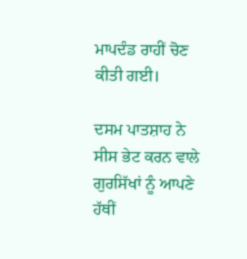ਮਾਪਦੰਡ ਰਾਹੀਂ ਚੋਣ ਕੀਤੀ ਗਈ।

ਦਸਮ ਪਾਤਸ਼ਾਹ ਨੇ ਸੀਸ ਭੇਟ ਕਰਨ ਵਾਲੇ ਗੁਰਸਿੱਖਾਂ ਨੂੰ ਆਪਣੇ ਹੱਥੀਂ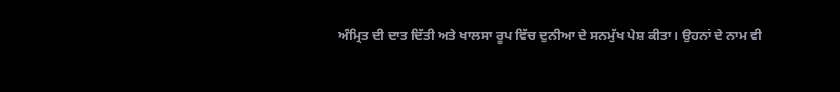ਅੰਮ੍ਰਿਤ ਦੀ ਦਾਤ ਦਿੱਤੀ ਅਤੇ ਖਾਲਸਾ ਰੂਪ ਵਿੱਚ ਦੁਨੀਆ ਦੇ ਸਨਮੁੱਖ ਪੇਸ਼ ਕੀਤਾ। ਉਹਨਾਂ ਦੇ ਨਾਮ ਵੀ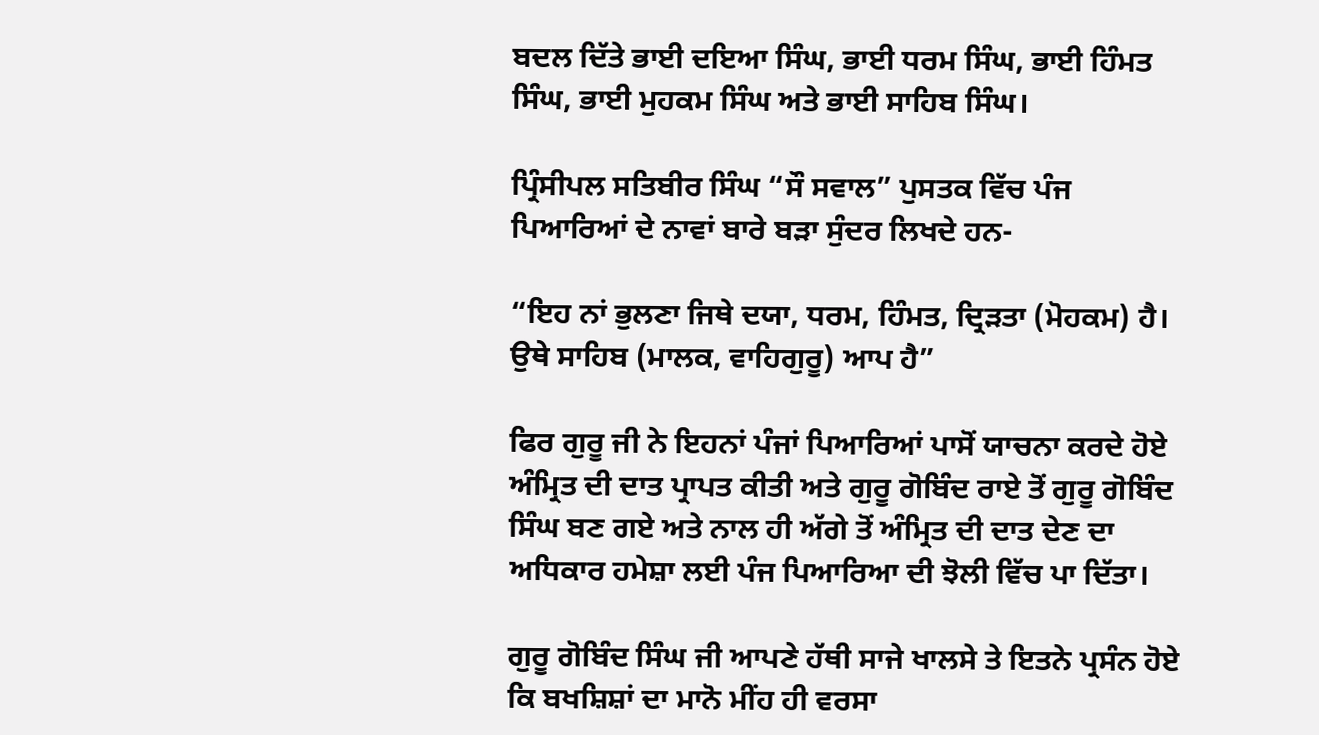ਬਦਲ ਦਿੱਤੇ ਭਾਈ ਦਇਆ ਸਿੰਘ, ਭਾਈ ਧਰਮ ਸਿੰਘ, ਭਾਈ ਹਿੰਮਤ ਸਿੰਘ, ਭਾਈ ਮੁਹਕਮ ਸਿੰਘ ਅਤੇ ਭਾਈ ਸਾਹਿਬ ਸਿੰਘ।

ਪ੍ਰਿੰਸੀਪਲ ਸਤਿਬੀਰ ਸਿੰਘ “ਸੌ ਸਵਾਲ” ਪੁਸਤਕ ਵਿੱਚ ਪੰਜ ਪਿਆਰਿਆਂ ਦੇ ਨਾਵਾਂ ਬਾਰੇ ਬੜਾ ਸੁੰਦਰ ਲਿਖਦੇ ਹਨ-

“ਇਹ ਨਾਂ ਭੁਲਣਾ ਜਿਥੇ ਦਯਾ, ਧਰਮ, ਹਿੰਮਤ, ਦ੍ਰਿੜਤਾ (ਮੋਹਕਮ) ਹੈ। ਉਥੇ ਸਾਹਿਬ (ਮਾਲਕ, ਵਾਹਿਗੁਰੂ) ਆਪ ਹੈ”

ਫਿਰ ਗੁਰੂ ਜੀ ਨੇ ਇਹਨਾਂ ਪੰਜਾਂ ਪਿਆਰਿਆਂ ਪਾਸੋਂ ਯਾਚਨਾ ਕਰਦੇ ਹੋਏ ਅੰਮ੍ਰਿਤ ਦੀ ਦਾਤ ਪ੍ਰਾਪਤ ਕੀਤੀ ਅਤੇ ਗੁਰੂ ਗੋਬਿੰਦ ਰਾਏ ਤੋਂ ਗੁਰੂ ਗੋਬਿੰਦ ਸਿੰਘ ਬਣ ਗਏ ਅਤੇ ਨਾਲ ਹੀ ਅੱਗੇ ਤੋਂ ਅੰਮ੍ਰਿਤ ਦੀ ਦਾਤ ਦੇਣ ਦਾ ਅਧਿਕਾਰ ਹਮੇਸ਼ਾ ਲਈ ਪੰਜ ਪਿਆਰਿਆ ਦੀ ਝੋਲੀ ਵਿੱਚ ਪਾ ਦਿੱਤਾ।

ਗੁਰੂ ਗੋਬਿੰਦ ਸਿੰਘ ਜੀ ਆਪਣੇ ਹੱਥੀ ਸਾਜੇ ਖਾਲਸੇ ਤੇ ਇਤਨੇ ਪ੍ਰਸੰਨ ਹੋਏ ਕਿ ਬਖਸ਼ਿਸ਼ਾਂ ਦਾ ਮਾਨੋ ਮੀਂਹ ਹੀ ਵਰਸਾ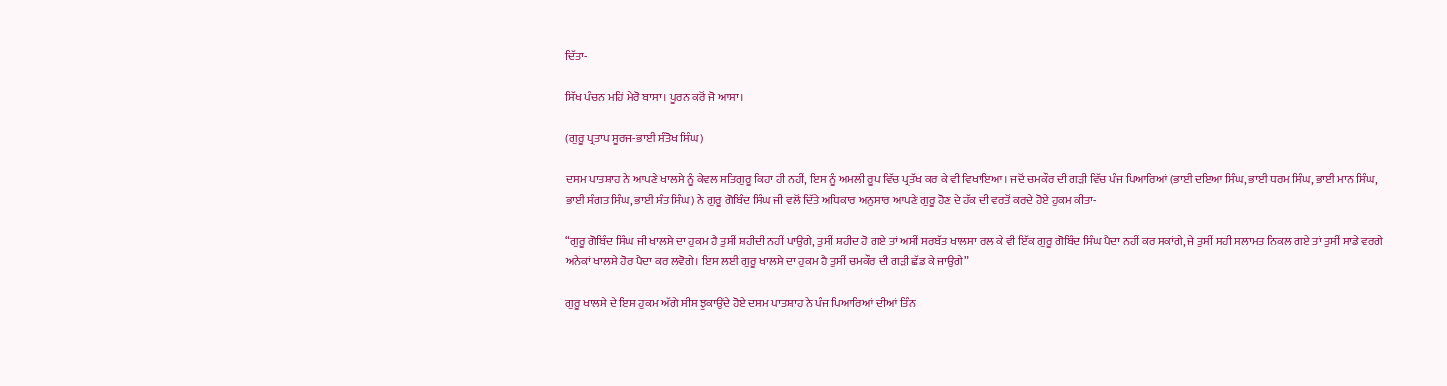ਦਿੱਤਾ-

ਸਿੱਖ ਪੰਚਨ ਮਹਿਂ ਮੇਰੋ ਬਾਸਾ। ਪੂਰਨ ਕਰੋਂ ਜੋ ਆਸਾ।

(ਗੁਰੂ ਪ੍ਰਤਾਪ ਸੂਰਜ-ਭਾਈ ਸੰਤੋਖ ਸਿੰਘ)

ਦਸਮ ਪਾਤਸ਼ਾਹ ਨੇ ਆਪਣੇ ਖਾਲਸੇ ਨੂੰ ਕੇਵਲ ਸਤਿਗੁਰੂ ਕਿਹਾ ਹੀ ਨਹੀਂ, ਇਸ ਨੂੰ ਅਮਲੀ ਰੂਪ ਵਿੱਚ ਪ੍ਰਤੱਖ ਕਰ ਕੇ ਵੀ ਵਿਖਾਇਆ। ਜਦੋਂ ਚਮਕੌਰ ਦੀ ਗੜੀ ਵਿੱਚ ਪੰਜ ਪਿਆਰਿਆਂ (ਭਾਈ ਦਇਆ ਸਿੰਘ, ਭਾਈ ਧਰਮ ਸਿੰਘ, ਭਾਈ ਮਾਨ ਸਿੰਘ, ਭਾਈ ਸੰਗਤ ਸਿੰਘ, ਭਾਈ ਸੰਤ ਸਿੰਘ) ਨੇ ਗੁਰੂ ਗੋਬਿੰਦ ਸਿੰਘ ਜੀ ਵਲੋਂ ਦਿੱਤੇ ਅਧਿਕਾਰ ਅਨੁਸਾਰ ਆਪਣੇ ਗੁਰੂ ਹੋਣ ਦੇ ਹੱਕ ਦੀ ਵਰਤੋਂ ਕਰਦੇ ਹੋਏ ਹੁਕਮ ਕੀਤਾ-

“ਗੁਰੂ ਗੋਬਿੰਦ ਸਿੰਘ ਜੀ ਖਾਲਸੇ ਦਾ ਹੁਕਮ ਹੈ ਤੁਸੀਂ ਸ਼ਹੀਦੀ ਨਹੀਂ ਪਾਉਗੇ, ਤੁਸੀਂ ਸ਼ਹੀਦ ਹੋ ਗਏ ਤਾਂ ਅਸੀਂ ਸਰਬੱਤ ਖਾਲਸਾ ਰਲ ਕੇ ਵੀ ਇੱਕ ਗੁਰੂ ਗੋਬਿੰਦ ਸਿੰਘ ਪੈਦਾ ਨਹੀਂ ਕਰ ਸਕਾਂਗੇ, ਜੇ ਤੁਸੀਂ ਸਹੀ ਸਲਾਮਤ ਨਿਕਲ ਗਏ ਤਾਂ ਤੁਸੀਂ ਸਾਡੇ ਵਰਗੇ ਅਨੇਕਾਂ ਖਾਲਸੇ ਹੋਰ ਪੈਦਾ ਕਰ ਲਵੋਗੇ। ਇਸ ਲਈ ਗੁਰੂ ਖਾਲਸੇ ਦਾ ਹੁਕਮ ਹੈ ਤੁਸੀਂ ਚਮਕੌਰ ਦੀ ਗੜੀ ਛੱਡ ਕੇ ਜਾਉਗੇ”

ਗੁਰੂ ਖਾਲਸੇ ਦੇ ਇਸ ਹੁਕਮ ਅੱਗੇ ਸੀਸ ਝੁਕਾਉਂਦੇ ਹੋਏ ਦਸਮ ਪਾਤਸ਼ਾਹ ਨੇ ਪੰਜ ਪਿਆਰਿਆਂ ਦੀਆਂ ਤਿੰਨ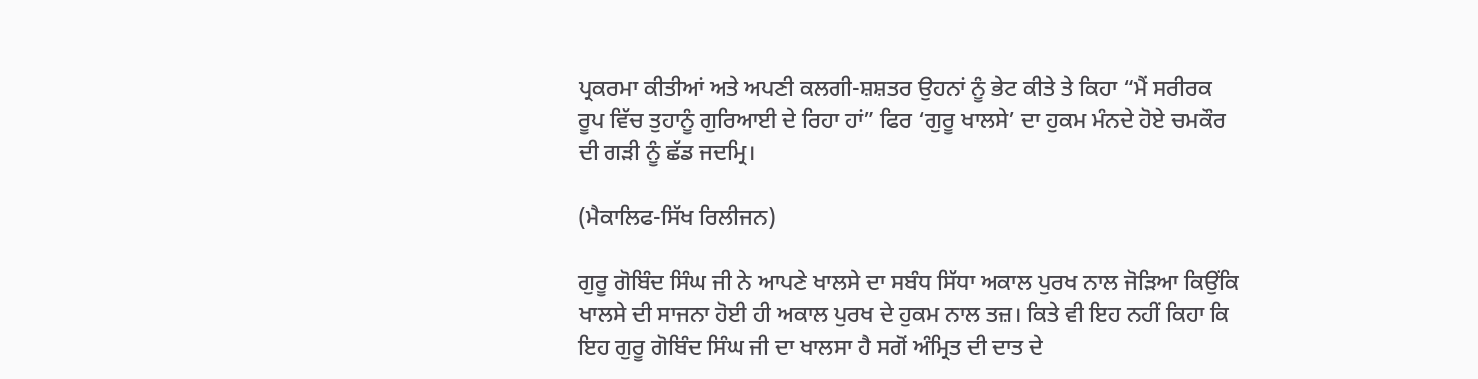ਪ੍ਰਕਰਮਾ ਕੀਤੀਆਂ ਅਤੇ ਅਪਣੀ ਕਲਗੀ-ਸ਼ਸ਼ਤਰ ਉਹਨਾਂ ਨੂੰ ਭੇਟ ਕੀਤੇ ਤੇ ਕਿਹਾ “ਮੈਂ ਸਰੀਰਕ ਰੂਪ ਵਿੱਚ ਤੁਹਾਨੂੰ ਗੁਰਿਆਈ ਦੇ ਰਿਹਾ ਹਾਂ” ਫਿਰ ‘ਗੁਰੂ ਖਾਲਸੇ’ ਦਾ ਹੁਕਮ ਮੰਨਦੇ ਹੋਏ ਚਮਕੌਰ ਦੀ ਗੜੀ ਨੂੰ ਛੱਡ ਜਦਮ੍ਰਿ।

(ਮੈਕਾਲਿਫ-ਸਿੱਖ ਰਿਲੀਜਨ)

ਗੁਰੂ ਗੋਬਿੰਦ ਸਿੰਘ ਜੀ ਨੇ ਆਪਣੇ ਖਾਲਸੇ ਦਾ ਸਬੰਧ ਸਿੱਧਾ ਅਕਾਲ ਪੁਰਖ ਨਾਲ ਜੋੜਿਆ ਕਿਉਂਕਿ ਖਾਲਸੇ ਦੀ ਸਾਜਨਾ ਹੋਈ ਹੀ ਅਕਾਲ ਪੁਰਖ ਦੇ ਹੁਕਮ ਨਾਲ ਤਜ਼। ਕਿਤੇ ਵੀ ਇਹ ਨਹੀਂ ਕਿਹਾ ਕਿ ਇਹ ਗੁਰੂ ਗੋਬਿੰਦ ਸਿੰਘ ਜੀ ਦਾ ਖਾਲਸਾ ਹੈ ਸਗੋਂ ਅੰਮ੍ਰਿਤ ਦੀ ਦਾਤ ਦੇ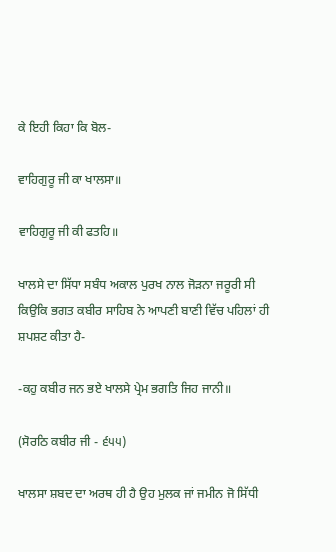ਕੇ ਇਹੀ ਕਿਹਾ ਕਿ ਬੋਲ-

ਵਾਹਿਗੁਰੂ ਜੀ ਕਾ ਖਾਲਸਾ॥

ਵਾਹਿਗੁਰੂ ਜੀ ਕੀ ਫਤਹਿ॥

ਖਾਲਸੇ ਦਾ ਸਿੱਧਾ ਸਬੰਧ ਅਕਾਲ ਪੁਰਖ ਨਾਲ ਜੋੜਨਾ ਜਰੂਰੀ ਸੀ ਕਿਉਕਿ ਭਗਤ ਕਬੀਰ ਸਾਹਿਬ ਨੇ ਆਪਣੀ ਬਾਣੀ ਵਿੱਚ ਪਹਿਲਾਂ ਹੀ ਸ਼ਪਸ਼ਟ ਕੀਤਾ ਹੈ-

-ਕਹੁ ਕਬੀਰ ਜਨ ਭਏ ਖਾਲਸੇ ਪ੍ਰੇਮ ਭਗਤਿ ਜਿਹ ਜਾਨੀ॥

(ਸੋਰਠਿ ਕਬੀਰ ਜੀ - ੬੫੫)

ਖਾਲਸਾ ਸ਼ਬਦ ਦਾ ਅਰਥ ਹੀ ਹੈ ਉਹ ਮੁਲਕ ਜਾਂ ਜਮੀਨ ਜੋ ਸਿੱਧੀ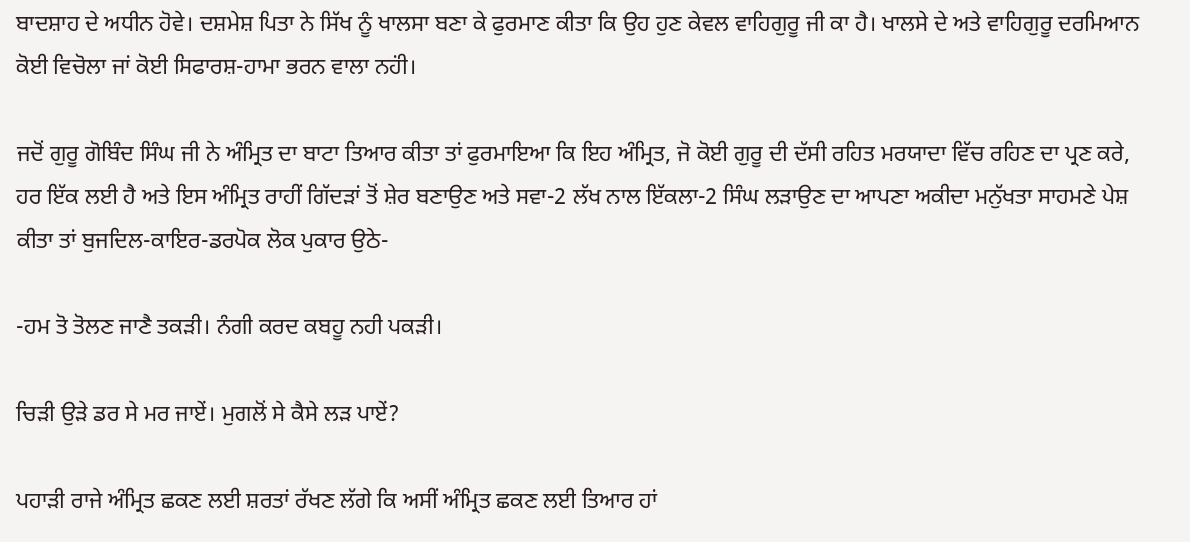ਬਾਦਸ਼ਾਹ ਦੇ ਅਧੀਨ ਹੋਵੇ। ਦਸ਼ਮੇਸ਼ ਪਿਤਾ ਨੇ ਸਿੱਖ ਨੂੰ ਖਾਲਸਾ ਬਣਾ ਕੇ ਫੁਰਮਾਣ ਕੀਤਾ ਕਿ ਉਹ ਹੁਣ ਕੇਵਲ ਵਾਹਿਗੁਰੂ ਜੀ ਕਾ ਹੈ। ਖਾਲਸੇ ਦੇ ਅਤੇ ਵਾਹਿਗੁਰੂ ਦਰਮਿਆਨ ਕੋਈ ਵਿਚੋਲਾ ਜਾਂ ਕੋਈ ਸਿਫਾਰਸ਼-ਹਾਮਾ ਭਰਨ ਵਾਲਾ ਨਹਂੀ।

ਜਦੋਂ ਗੁਰੂ ਗੋਬਿੰਦ ਸਿੰਘ ਜੀ ਨੇ ਅੰਮ੍ਰਿਤ ਦਾ ਬਾਟਾ ਤਿਆਰ ਕੀਤਾ ਤਾਂ ਫੁਰਮਾਇਆ ਕਿ ਇਹ ਅੰਮ੍ਰਿਤ, ਜੋ ਕੋਈ ਗੁਰੂ ਦੀ ਦੱਸੀ ਰਹਿਤ ਮਰਯਾਦਾ ਵਿੱਚ ਰਹਿਣ ਦਾ ਪ੍ਰਣ ਕਰੇ, ਹਰ ਇੱਕ ਲਈ ਹੈ ਅਤੇ ਇਸ ਅੰਮ੍ਰਿਤ ਰਾਹੀਂ ਗਿੱਦੜਾਂ ਤੋਂ ਸ਼ੇਰ ਬਣਾਉਣ ਅਤੇ ਸਵਾ-2 ਲੱਖ ਨਾਲ ਇੱਕਲਾ-2 ਸਿੰਘ ਲੜਾਉਣ ਦਾ ਆਪਣਾ ਅਕੀਦਾ ਮਨੁੱਖਤਾ ਸਾਹਮਣੇ ਪੇਸ਼ ਕੀਤਾ ਤਾਂ ਬੁਜਦਿਲ-ਕਾਇਰ-ਡਰਪੋਕ ਲੋਕ ਪੁਕਾਰ ਉਠੇ-

-ਹਮ ਤੋ ਤੋਲਣ ਜਾਣੈ ਤਕੜੀ। ਨੰਗੀ ਕਰਦ ਕਬਹੂ ਨਹੀ ਪਕੜੀ।

ਚਿੜੀ ਉੜੇ ਡਰ ਸੇ ਮਰ ਜਾਏਂ। ਮੁਗਲੋਂ ਸੇ ਕੈਸੇ ਲੜ ਪਾਏਂ?

ਪਹਾੜੀ ਰਾਜੇ ਅੰਮ੍ਰਿਤ ਛਕਣ ਲਈ ਸ਼ਰਤਾਂ ਰੱਖਣ ਲੱਗੇ ਕਿ ਅਸੀਂ ਅੰਮ੍ਰਿਤ ਛਕਣ ਲਈ ਤਿਆਰ ਹਾਂ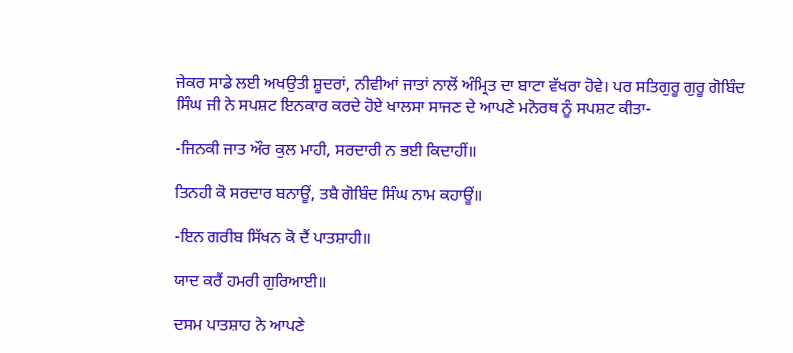ਜੇਕਰ ਸਾਡੇ ਲਈ ਅਖਉਤੀ ਸ਼ੂਦਰਾਂ, ਨੀਵੀਆਂ ਜਾਤਾਂ ਨਾਲੋਂ ਅੰਮ੍ਰਿਤ ਦਾ ਬਾਟਾ ਵੱਖਰਾ ਹੋਵੇ। ਪਰ ਸਤਿਗੁਰੂ ਗੁਰੂ ਗੋਬਿੰਦ ਸਿੰਘ ਜੀ ਨੇ ਸਪਸ਼ਟ ਇਨਕਾਰ ਕਰਦੇ ਹੋਏ ਖਾਲਸਾ ਸਾਜਣ ਦੇ ਆਪਣੇ ਮਨੋਰਥ ਨੂੰ ਸਪਸ਼ਟ ਕੀਤਾ-

-ਜਿਨਕੀ ਜਾਤ ਔਰ ਕੁਲ ਮਾਹੀ, ਸਰਦਾਰੀ ਨ ਭਈ ਕਿਦਾਹੀਂ॥

ਤਿਨਹੀ ਕੋ ਸਰਦਾਰ ਬਨਾਊਂ, ਤਬੈ ਗੋਬਿੰਦ ਸਿੰਘ ਨਾਮ ਕਹਾਊਂ॥

-ਇਨ ਗਰੀਬ ਸਿੱਖਨ ਕੋ ਦੈਂ ਪਾਤਸ਼ਾਹੀ॥

ਯਾਦ ਕਰੈਂ ਹਮਰੀ ਗੁਰਿਆਈ॥

ਦਸਮ ਪਾਤਸ਼ਾਹ ਨੇ ਆਪਣੇ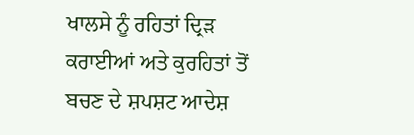ਖਾਲਸੇ ਨੂੰ ਰਹਿਤਾਂ ਦ੍ਰਿੜ ਕਰਾਈਆਂ ਅਤੇ ਕੁਰਹਿਤਾਂ ਤੋਂ ਬਚਣ ਦੇ ਸ਼ਪਸ਼ਟ ਆਦੇਸ਼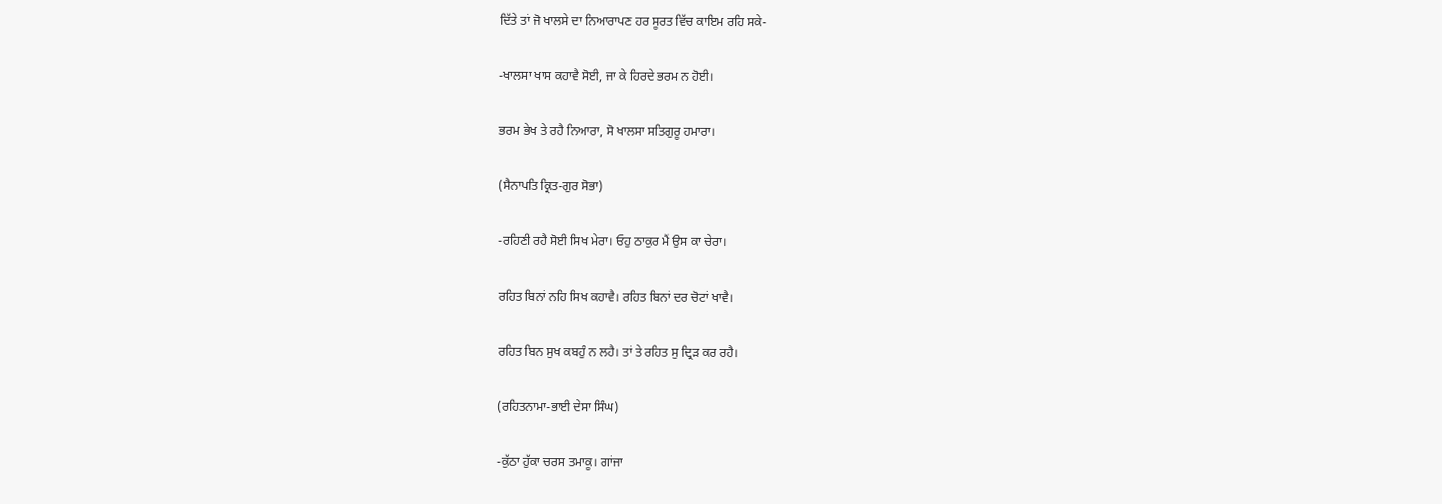ਦਿੱਤੇ ਤਾਂ ਜੋ ਖਾਲਸੇ ਦਾ ਨਿਆਰਾਪਣ ਹਰ ਸੂਰਤ ਵਿੱਚ ਕਾਇਮ ਰਹਿ ਸਕੇ-

-ਖਾਲਸਾ ਖਾਸ ਕਹਾਵੈ ਸੋਈ, ਜਾ ਕੇ ਹਿਰਦੇ ਭਰਮ ਨ ਹੋਈ।

ਭਰਮ ਭੇਖ ਤੇ ਰਹੈ ਨਿਆਰਾ, ਸੋ ਖਾਲਸਾ ਸਤਿਗੁਰੂ ਹਮਾਰਾ।

(ਸੈਨਾਪਤਿ ਕ੍ਰਿਤ-ਗੁਰ ਸੋਭਾ)

-ਰਹਿਣੀ ਰਹੈ ਸੋਈ ਸਿਖ ਮੇਰਾ। ਓਹੁ ਠਾਕੁਰ ਮੈਂ ਉਸ ਕਾ ਚੇਰਾ।

ਰਹਿਤ ਬਿਨਾਂ ਨਹਿ ਸਿਖ ਕਹਾਵੈ। ਰਹਿਤ ਬਿਨਾਂ ਦਰ ਚੋਟਾਂ ਖਾਵੈ।

ਰਹਿਤ ਬਿਨ ਸੁਖ ਕਬਹੁੰ ਨ ਲਹੈ। ਤਾਂ ਤੇ ਰਹਿਤ ਸੁ ਦ੍ਰਿੜ ਕਰ ਰਹੈ।

(ਰਹਿਤਨਾਮਾ-ਭਾਈ ਦੇਸਾ ਸਿੰਘ)

-ਕੁੱਠਾ ਹੁੱਕਾ ਚਰਸ ਤਮਾਕੂ। ਗਾਂਜਾ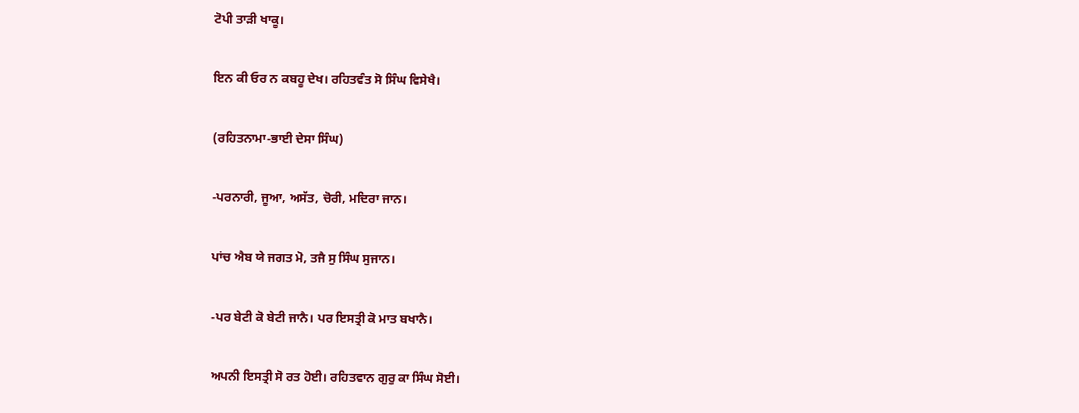ਟੋਪੀ ਤਾੜੀ ਖਾਕੂ।

ਇਨ ਕੀ ਓਰ ਨ ਕਬਹੂ ਦੇਖ। ਰਹਿਤਵੰਤ ਸੋ ਸਿੰਘ ਵਿਸੇਖੈ।

(ਰਹਿਤਨਾਮਾ-ਭਾਈ ਦੇਸਾ ਸਿੰਘ)

-ਪਰਨਾਰੀ, ਜੂਆ, ਅਸੱਤ, ਚੋਰੀ, ਮਦਿਰਾ ਜਾਨ।

ਪਾਂਚ ਐਬ ਯੇ ਜਗਤ ਮੋ, ਤਜੈ ਸੁ ਸਿੰਘ ਸੁਜਾਨ।

-ਪਰ ਬੇਟੀ ਕੋ ਬੇਟੀ ਜਾਨੈ। ਪਰ ਇਸਤ੍ਰੀ ਕੋ ਮਾਤ ਬਖਾਨੈ।

ਅਪਨੀ ਇਸਤ੍ਰੀ ਸੋ ਰਤ ਹੋਈ। ਰਹਿਤਵਾਨ ਗੁਰੁ ਕਾ ਸਿੰਘ ਸੋਈ।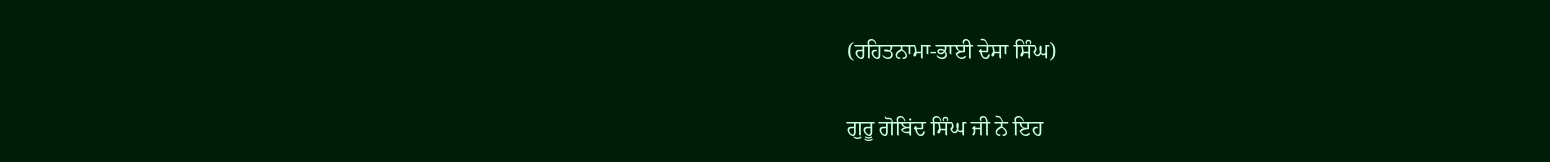(ਰਹਿਤਨਾਮਾ-ਭਾਈ ਦੇਸਾ ਸਿੰਘ)

ਗੁਰੂ ਗੋਬਿਂਦ ਸਿੰਘ ਜੀ ਨੇ ਇਹ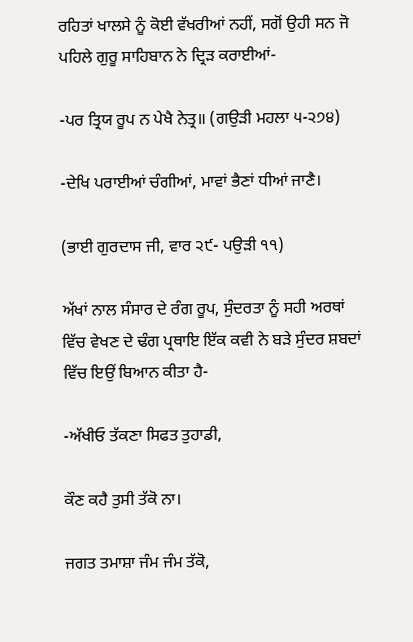ਰਹਿਤਾਂ ਖਾਲਸੇ ਨੂੰ ਕੋਈ ਵੱਖਰੀਆਂ ਨਹੀਂ, ਸਗੋਂ ਉਹੀ ਸਨ ਜੋ ਪਹਿਲੇ ਗੁਰੂ ਸਾਹਿਬਾਨ ਨੇ ਦ੍ਰਿੜ ਕਰਾਈਆਂ-

-ਪਰ ਤ੍ਰਿਯ ਰੂਪ ਨ ਪੇਖੈ ਨੇਤ੍ਰ॥ (ਗਉੜੀ ਮਹਲਾ ੫-੨੭੪)

-ਦੇਖਿ ਪਰਾਈਆਂ ਚੰਗੀਆਂ, ਮਾਵਾਂ ਭੈਣਾਂ ਧੀਆਂ ਜਾਣੈ।

(ਭਾਈ ਗੁਰਦਾਸ ਜੀ, ਵਾਰ ੨੯- ਪਉੜੀ ੧੧)

ਅੱਖਾਂ ਨਾਲ ਸੰਸਾਰ ਦੇ ਰੰਗ ਰੂਪ, ਸੁੰਦਰਤਾ ਨੂੰ ਸਹੀ ਅਰਥਾਂ ਵਿੱਚ ਵੇਖਣ ਦੇ ਢੰਗ ਪ੍ਰਥਾਇ ਇੱਕ ਕਵੀ ਨੇ ਬੜੇ ਸੁੰਦਰ ਸ਼ਬਦਾਂ ਵਿੱਚ ਇਉਂ ਬਿਆਨ ਕੀਤਾ ਹੈ-

-ਅੱਖੀਓ ਤੱਕਣਾ ਸਿਫਤ ਤੁਹਾਡੀ,

ਕੌਣ ਕਹੈ ਤੁਸੀ ਤੱਕੋ ਨਾ।

ਜਗਤ ਤਮਾਸ਼ਾ ਜੰਮ ਜੰਮ ਤੱਕੋ,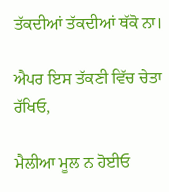ਤੱਕਦੀਆਂ ਤੱਕਦੀਆਂ ਥੱਕੋ ਨਾ।

ਐਪਰ ਇਸ ਤੱਕਣੀ ਵਿੱਚ ਚੇਤਾ ਰੱਖਿਓ,

ਮੈਲੀਆ ਮੂਲ ਨ ਹੋਈਓ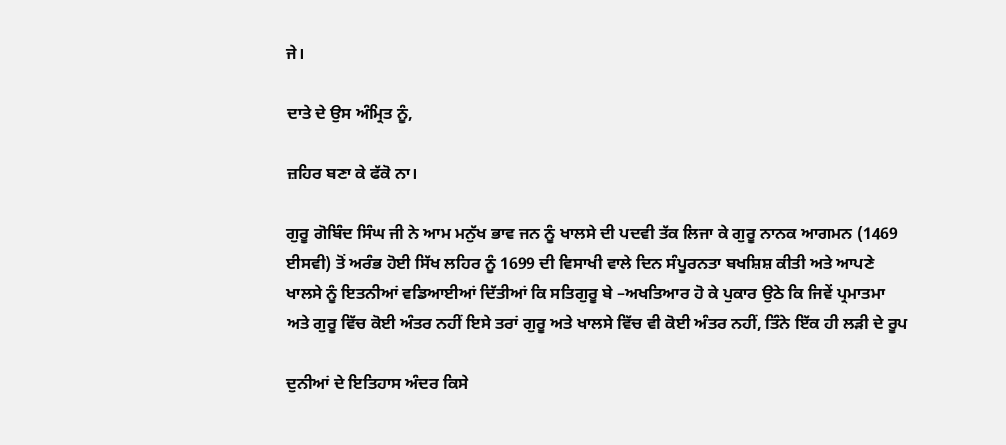ਜੇ।

ਦਾਤੇ ਦੇ ਉਸ ਅੰਮ੍ਰਿਤ ਨੂੰ,

ਜ਼ਹਿਰ ਬਣਾ ਕੇ ਫੱਕੋ ਨਾ।

ਗੁਰੂ ਗੋਬਿੰਦ ਸਿੰਘ ਜੀ ਨੇ ਆਮ ਮਨੁੱਖ ਭਾਵ ਜਨ ਨੂੰ ਖਾਲਸੇ ਦੀ ਪਦਵੀ ਤੱਕ ਲਿਜਾ ਕੇ ਗੁਰੂ ਨਾਨਕ ਆਗਮਨ (1469 ਈਸਵੀ) ਤੋਂ ਅਰੰਭ ਹੋਈ ਸਿੱਖ ਲਹਿਰ ਨੂੰ 1699 ਦੀ ਵਿਸਾਖੀ ਵਾਲੇ ਦਿਨ ਸੰਪੂਰਨਤਾ ਬਖਸ਼ਿਸ਼ ਕੀਤੀ ਅਤੇ ਆਪਣੇ ਖਾਲਸੇ ਨੂੰ ਇਤਨੀਆਂ ਵਡਿਆਈਆਂ ਦਿੱਤੀਆਂ ਕਿ ਸਤਿਗੁਰੂ ਬੇ –ਅਖਤਿਆਰ ਹੋ ਕੇ ਪੁਕਾਰ ਉਠੇ ਕਿ ਜਿਵੇਂ ਪ੍ਰਮਾਤਮਾ ਅਤੇ ਗੁਰੂ ਵਿੱਚ ਕੋਈ ਅੰਤਰ ਨਹੀਂ ਇਸੇ ਤਰਾਂ ਗੁਰੂ ਅਤੇ ਖਾਲਸੇ ਵਿੱਚ ਵੀ ਕੋਈ ਅੰਤਰ ਨਹੀਂ, ਤਿੰਨੇ ਇੱਕ ਹੀ ਲੜੀ ਦੇ ਰੂਪ

ਦੁਨੀਆਂ ਦੇ ਇਤਿਹਾਸ ਅੰਦਰ ਕਿਸੇ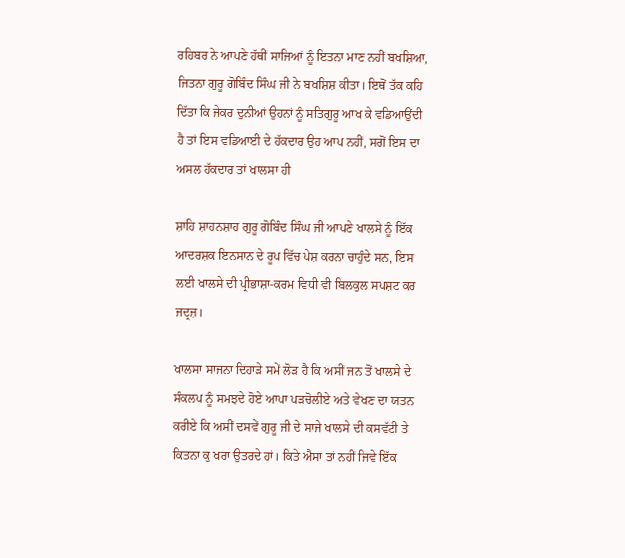ਰਹਿਬਰ ਨੇ ਆਪਣੇ ਹੱਥੀਂ ਸਾਜਿਆਂ ਨੂੰ ਇਤਨਾ ਮਾਣ ਨਹੀਂ ਬਖਸ਼ਿਆ, ਜਿਤਨਾ ਗੁਰੂ ਗੋਬਿੰਦ ਸਿੰਘ ਜੀ ਨੇ ਬਖਸ਼ਿਸ਼ ਕੀਤਾ। ਇਥੋਂ ਤੱਕ ਕਹਿ ਦਿੱਤਾ ਕਿ ਜੇਕਰ ਦੁਨੀਆਂ ਉਹਨਾਂ ਨੂੰ ਸਤਿਗੁਰੂ ਆਖ ਕੇ ਵਡਿਆਉਂਦੀ ਹੈ ਤਾਂ ਇਸ ਵਡਿਆਈ ਦੇ ਹੱਕਦਾਰ ਉਹ ਆਪ ਨਹੀਂ, ਸਗੋਂ ਇਸ ਦਾ ਅਸਲ ਹੱਕਦਾਰ ਤਾਂ ਖਾਲਸਾ ਹੀ

ਸ਼ਾਹਿ ਸ਼ਾਹਨਸ਼ਾਹ ਗੁਰੂ ਗੋਬਿੰਦ ਸਿੰਘ ਜੀ ਆਪਣੇ ਖਾਲਸੇ ਨੂੰ ਇੱਕ ਆਦਰਸ਼ਕ ਇਨਸਾਨ ਦੇ ਰੂਪ ਵਿੱਚ ਪੇਸ਼ ਕਰਨਾ ਚਾਹੁੰਦੇ ਸਨ, ਇਸ ਲਈ ਖਾਲਸੇ ਦੀ ਪ੍ਰੀਭਾਸ਼ਾ-ਕਰਮ ਵਿਧੀ ਵੀ ਬਿਲਕੁਲ ਸਪਸ਼ਟ ਕਰ ਜਦ੍ਰਜ਼।

ਖਾਲਸਾ ਸਾਜਨਾ ਦਿਹਾੜੇ ਸਮੇਂ ਲੋੜ ਹੈ ਕਿ ਅਸੀਂ ਜਨ ਤੋਂ ਖਾਲਸੇ ਦੇ ਸੰਕਲਪ ਨੂੰ ਸਮਝਦੇ ਹੋਏ ਆਪਾ ਪੜਚੋਲੀਏ ਅਤੇ ਵੇਖਣ ਦਾ ਯਤਨ ਕਰੀਏ ਕਿ ਅਸੀਂ ਦਸਵੇਂ ਗੁਰੂ ਜੀ ਦੇ ਸਾਜੇ ਖਾਲਸੇ ਦੀ ਕਸਵੱਟੀ ਤੇ ਕਿਤਨਾ ਕੁ ਖਰਾ ਉਤਰਦੇ ਹਾਂ। ਕਿਤੇ ਐਸਾ ਤਾਂ ਨਹੀਂ ਜਿਵੇ ਇੱਕ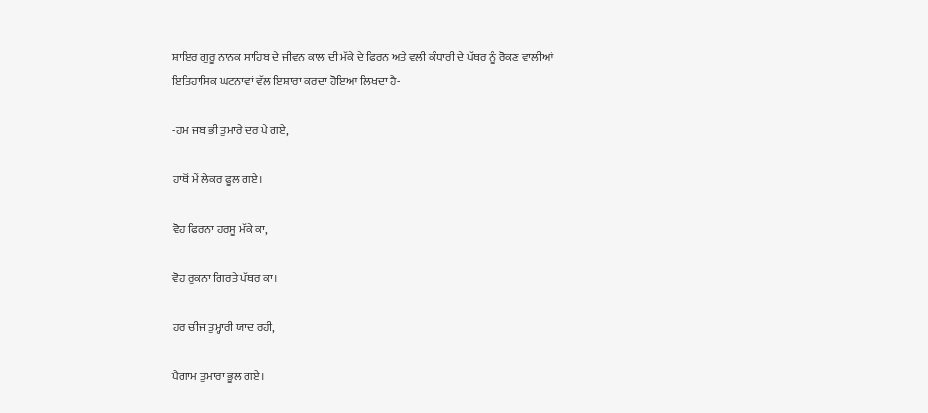ਸ਼ਾਇਰ ਗੁਰੂ ਨਾਨਕ ਸਾਹਿਬ ਦੇ ਜੀਵਨ ਕਾਲ ਦੀ ਮੱਕੇ ਦੇ ਫਿਰਨ ਅਤੇ ਵਲੀ ਕੰਧਾਰੀ ਦੇ ਪੱਥਰ ਨੂੰ ਰੋਕਣ ਵਾਲੀਆਂ ਇਤਿਹਾਸਿਕ ਘਟਨਾਵਾਂ ਵੱਲ ਇਸ਼ਾਰਾ ਕਰਦਾ ਹੋਇਆ ਲਿਖਦਾ ਹੈ-

-ਹਮ ਜਬ ਭੀ ਤੁਮਾਰੇ ਦਰ ਪੇ ਗਏ,

ਹਾਥੋਂ ਮੇਂ ਲੇਕਰ ਫੂਲ ਗਏ।

ਵੋਹ ਫਿਰਨਾ ਹਰਸੂ ਮੱਕੇ ਕਾ,

ਵੋਹ ਰੁਕਨਾ ਗਿਰਤੇ ਪੱਥਰ ਕਾ।

ਹਰ ਚੀਜ ਤੁਮ੍ਹਾਰੀ ਯਾਦ ਰਹੀ,

ਪੈਗਾਮ ਤੁਮਾਰਾ ਭੂਲ ਗਏ।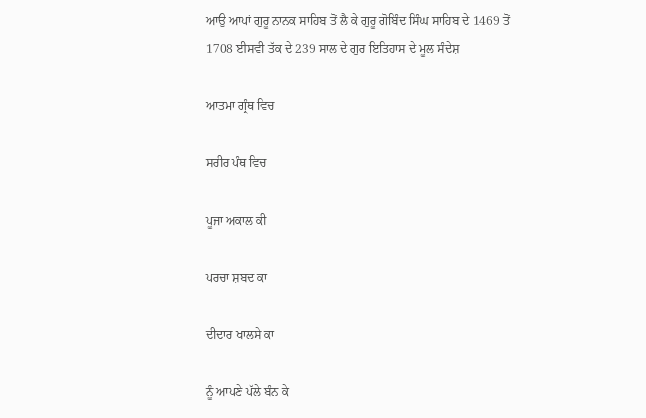ਆਉ ਆਪਾਂ ਗੁਰੂ ਨਾਨਕ ਸਾਹਿਬ ਤੋਂ ਲੈ ਕੇ ਗੁਰੂ ਗੋਬਿੰਦ ਸਿੰਘ ਸਾਹਿਬ ਦੇ 1469 ਤੋਂ 1708 ਈਸਵੀ ਤੱਕ ਦੇ 239 ਸਾਲ ਦੇ ਗੁਰ ਇਤਿਹਾਸ ਦੇ ਮੂਲ ਸੰਦੇਸ਼

ਆਤਮਾ ਗ੍ਰੰਥ ਵਿਚ

ਸਰੀਰ ਪੰਥ ਵਿਚ

ਪੂਜਾ ਅਕਾਲ ਕੀ

ਪਰਚਾ ਸ਼ਬਦ ਕਾ

ਦੀਦਾਰ ਖਾਲਸੇ ਕਾ

ਨੂੰ ਆਪਣੇ ਪੱਲੇ ਬੰਨ ਕੇ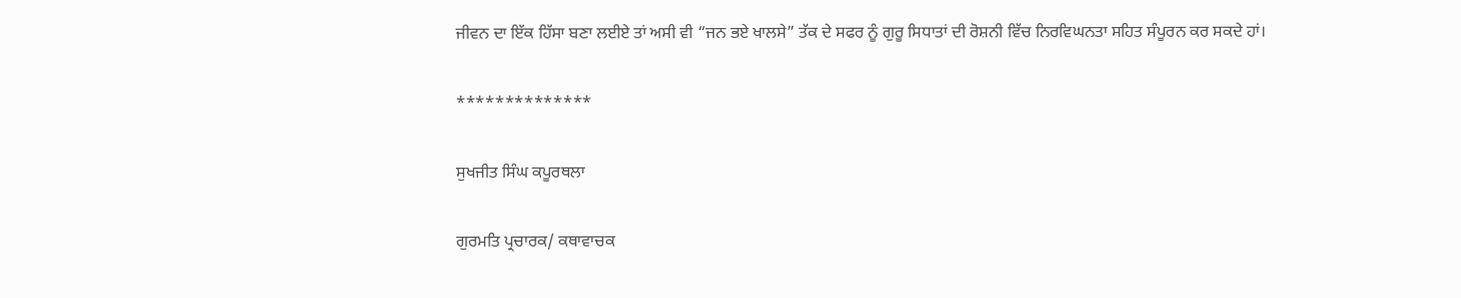ਜੀਵਨ ਦਾ ਇੱਕ ਹਿੱਸਾ ਬਣਾ ਲਈਏ ਤਾਂ ਅਸੀ ਵੀ “ਜਨ ਭਏ ਖਾਲਸੇ” ਤੱਕ ਦੇ ਸਫਰ ਨੂੰ ਗੁਰੂ ਸਿਧਾਤਾਂ ਦੀ ਰੋਸ਼ਨੀ ਵਿੱਚ ਨਿਰਵਿਘਨਤਾ ਸਹਿਤ ਸੰਪੂਰਨ ਕਰ ਸਕਦੇ ਹਾਂ।

**************

ਸੁਖਜੀਤ ਸਿੰਘ ਕਪੂਰਥਲਾ

ਗੁਰਮਤਿ ਪ੍ਰਚਾਰਕ/ ਕਥਾਵਾਚਕ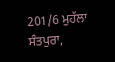201/6 ਮੁਹੱਲਾ ਸੰਤਪੁਰਾ,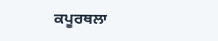ਕਪੂਰਥਲਾ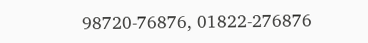98720-76876, 01822-276876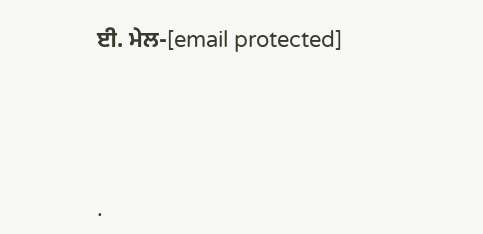ਈ. ਮੇਲ-[email protected]




.